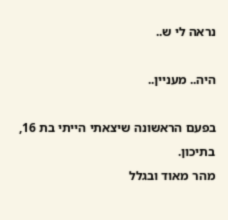נראה לי ש..

היה.. מעניין..

בפעם הראשונה שיצאתי הייתי בת 16, בתיכון.
מהר מאוד ובגלל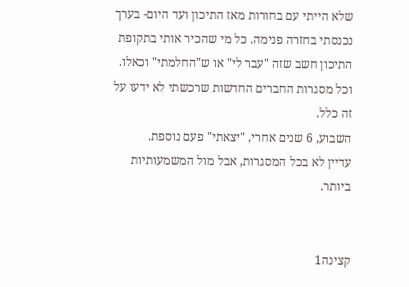שלא הייתי עם בחורות מאז התיכון ועד היום- בערך נכנסתי בחזרה פנימה. כל מי שהכיר אותי בתקופת התיכון חשב שזה "עבר לי" או ש"החלמתי" וכאלו. וכל מסגרות החברים החדשות שרכשתי לא ידעו על זה כלל.
השבוע, 6 שנים אחרי, "יצאתי" פעם נוספת.
עדיין לא בכל המסגרות, אבל מול המשמעותיות ביותר.


קצינה1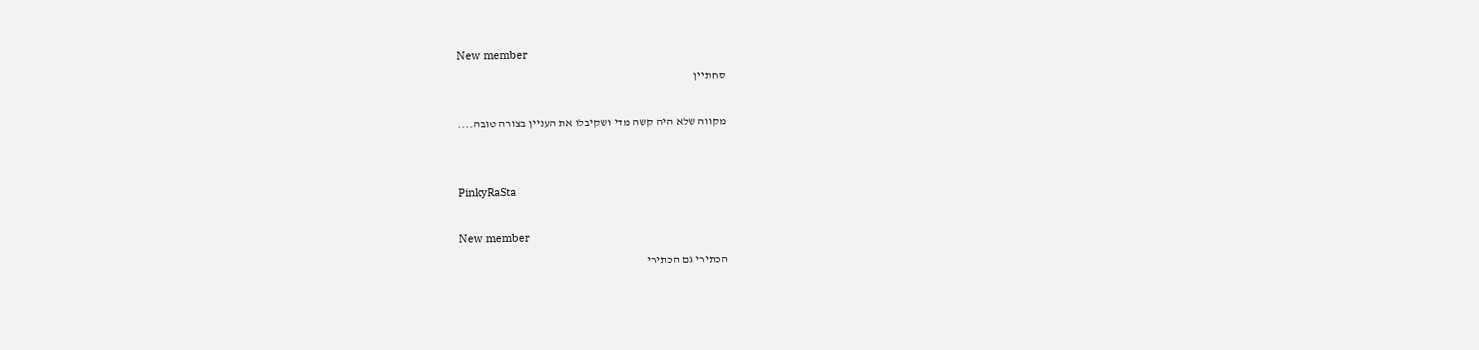New member
סחתיין

מקווה שלא היה קשה מדי ושקיבלו את העניין בצורה טובה....


PinkyRaSta

New member
הכתירי גם הכתירי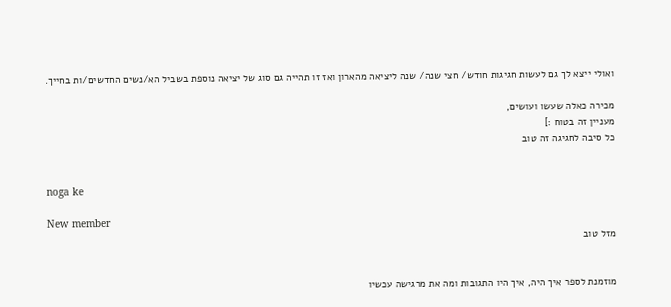ואולי ייצא לך גם לעשות חגיגות חודש/ חצי שנה/ שנה ליציאה מהארון ואז זו תהייה גם סוג של יציאה נוספת בשביל הא/נשים החדשים/ות בחייך.

מכירה כאלה שעשו ועושים,
מעניין זה בטוח :]
כל סיבה לחגיגה זה טוב


noga ke

New member
מזל טוב


מוזמנת לספר איך היה, איך היו התגובות ומה את מרגישה עכשיו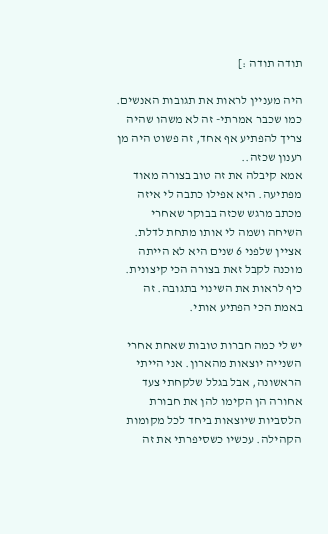תודה תודה :]

היה מעניין לראות את תגובות האנשים.
כמו שכבר אמרתי- זה לא משהו שהיה צריך להפתיע אף אחד, זה פשוט היה מן רענון שכזה..
אמא קיבלה את זה טוב בצורה מאוד מפתיעה. היא אפילו כתבה לי איזה מכתב מרגש שכזה בבוקר שאחרי השיחה ושמה לי אותו מתחת לדלת. אציין שלפני 6 שנים היא לא הייתה מוכנה לקבל זאת בצורה הכי קיצונית. כיף לראות את השינוי בתגובה. זה באמת הכי הפתיע אותי.

יש לי כמה חברות טובות שאחת אחרי השנייה יוצאות מהארון. אני הייתי הראשונה, אבל בגלל שלקחתי צעד אחורה הן הקימו להן את חבורת הלסביות שיוצאות ביחד לכל מקומות הקהילה. עכשיו כשסיפרתי את זה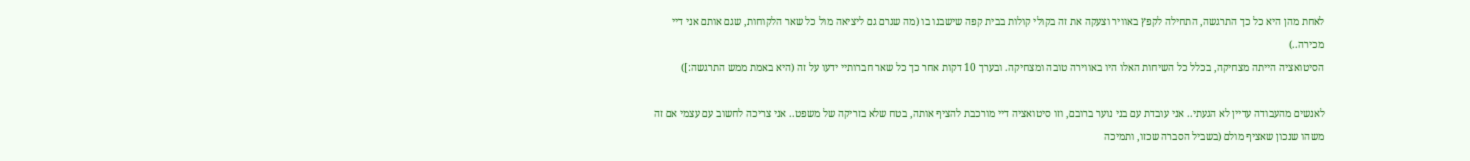לאחת מהן היא כל כך התרגשה, התחילה לקפץ באוויר וצעקה את זה בקולי קולות בבית קפה שישבנו בו (מה שגרם גם ליציאה מול כל שאר הלקוחות, שגם אותם אני דיי מכירה..)
הסיטואציה הייתה מצחיקה, בכלל כל השיחות האלו היו באווירה טובה ומצחיקה. ובערך 10 דקות אחר כך כל שאר חברותיי ידעו על זה (היא באמת ממש התרגשה:])

לאנשים מהעבודה עדיין לא הגעתי.. אני עובדת עם בני נוער ברובם, וזו סיטואציה דיי מורכבת להציף אותה, בטח שלא בזריקה של משפט.. אני צריכה לחשוב עם עצמי אם זה משהו שנכון שאציף מולם (בשביל הסברה שכזו, ותמיכה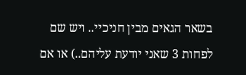בשאר הגאים מבין חניכיי.. ויש שם לפחות 3 שאני יודעת עליהם..) או אם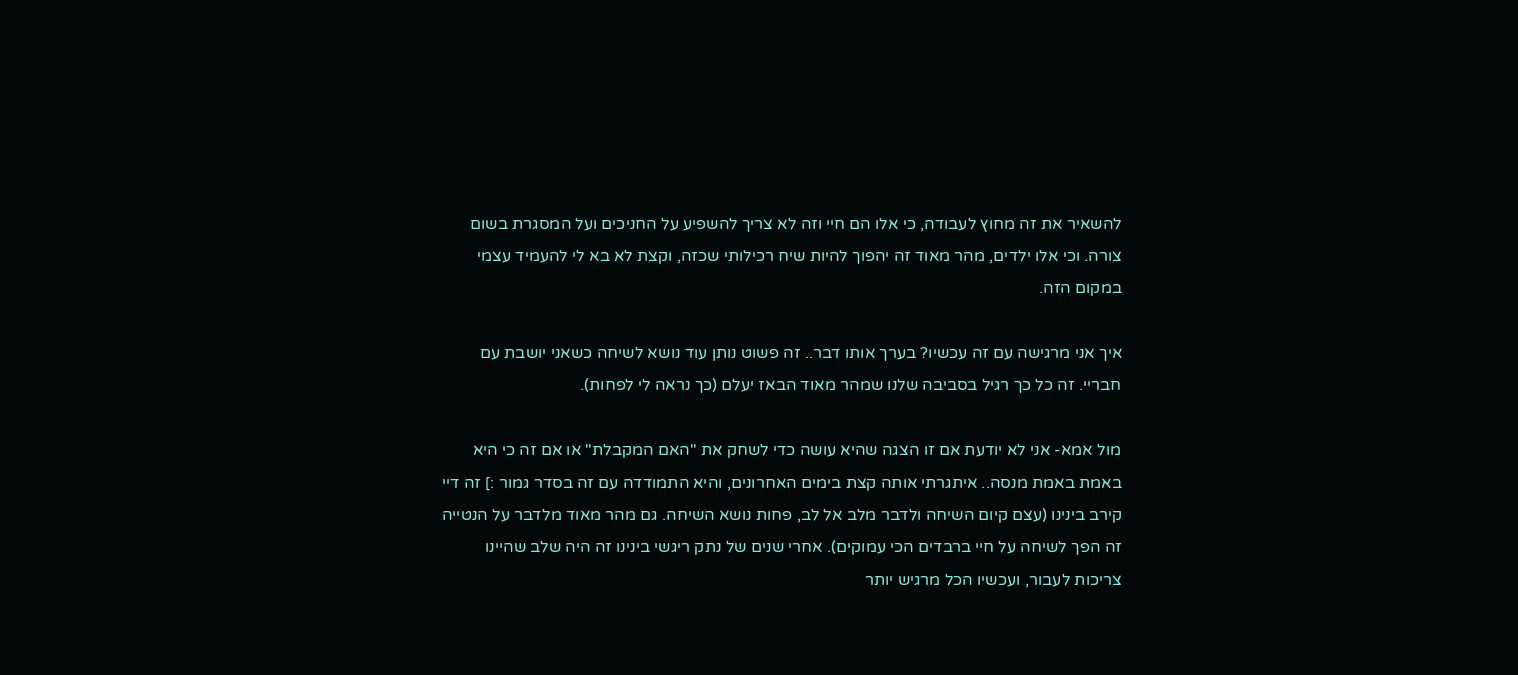להשאיר את זה מחוץ לעבודה, כי אלו הם חיי וזה לא צריך להשפיע על החניכים ועל המסגרת בשום צורה. וכי אלו ילדים, מהר מאוד זה יהפוך להיות שיח רכילותי שכזה, וקצת לא בא לי להעמיד עצמי במקום הזה.

איך אני מרגישה עם זה עכשיו? בערך אותו דבר.. זה פשוט נותן עוד נושא לשיחה כשאני יושבת עם חבריי. זה כל כך רגיל בסביבה שלנו שמהר מאוד הבאז יעלם (כך נראה לי לפחות).

מול אמא- אני לא יודעת אם זו הצגה שהיא עושה כדי לשחק את "האם המקבלת" או אם זה כי היא באמת באמת מנסה.. איתגרתי אותה קצת בימים האחרונים, והיא התמודדה עם זה בסדר גמור :] זה דיי קירב בינינו (עצם קיום השיחה ולדבר מלב אל לב, פחות נושא השיחה. גם מהר מאוד מלדבר על הנטייה זה הפך לשיחה על חיי ברבדים הכי עמוקים). אחרי שנים של נתק ריגשי בינינו זה היה שלב שהיינו צריכות לעבור, ועכשיו הכל מרגיש יותר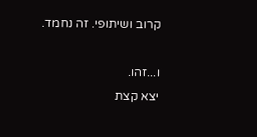קרוב ושיתופי. זה נחמד.

ו...זהו.
יצא קצת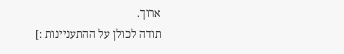ארוך.
תודה לכולן על ההתעניינות :]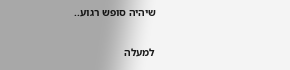שיהיה סופש רגוע..

למעלה